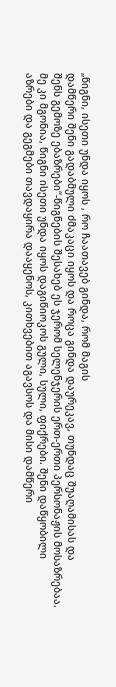„წიგნი, ისეთი უნდა იყოს , რო ჩაათავებ გინდა, რომ მაგის
დამწერი შენი გადაბმული ძმაკაცი იყოს და როცა გინდა დაურეკავ, თუნდაც შუაღამისას და
შენს გემოზე ებაზრები“-წიგნების შესახებ ეს ჯერომ სელენჯერის ერთ-ერთი პერსონაჟის მოსაზრებაა.
მე კი მგონია, წიგნი ისეთი უნდა იყოს დაგიწიოკოს გული, სული, ფიქრები. შენი დაწყობილი
აზრები და გეგმები თავდაყირა დააყენოს, კითხვებით აგავსოს და მისი დამწერი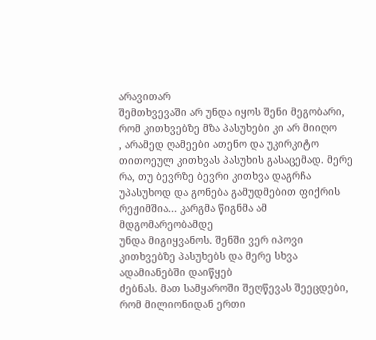არავითარ
შემთხვევაში არ უნდა იყოს შენი მეგობარი, რომ კითხვებზე მზა პასუხები კი არ მიიღო
, არამედ ღამეები ათენო და უკირკიტო თითოეულ კითხვას პასუხის გასაცემად. მერე რა, თუ ბევრზე ბევრი კითხვა დაგრჩა
უპასუხოდ და გონება გამუდმებით ფიქრის რეჟიმშია... კარგმა წიგნმა ამ მდგომარეობამდე
უნდა მიგიყვანოს. შენში ვერ იპოვი კითხვებზე პასუხებს და მერე სხვა ადამიანებში დაიწყებ
ძებნას. მათ სამყაროში შეღწევას შეეცდები, რომ მილიონიდან ერთი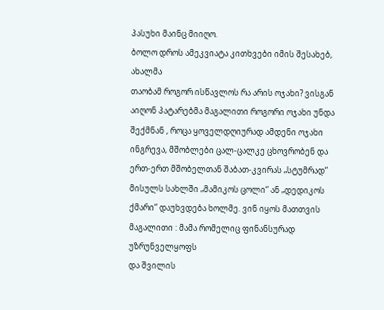პასუხი მაინც მიიღო.
ბოლო დროს ამეკვიატა კითხვები იმის შესახებ, ახალმა
თაობამ როგორ ისწავლოს რა არის ოჯახი? ვისგან აიღონ პატარებმა მაგალითი როგორი ოჯახი უნდა
შექმნან , როცა ყოველდღიურად ამდენი ოჯახი ინგრევა, მშობლები ცალ-ცალკე ცხოვრობენ და
ერთ-ერთ მშობელთან შაბათ-კვირას „სტუმრად“ მისულს სახლში „მამიკოს ცოლი“ ან „დედიკოს
ქმარი“ დაუხვდება ხოლმე. ვინ იყოს მათთვის მაგალითი : მამა რომელიც ფინანსურად უზრუნველყოფს
და შვილის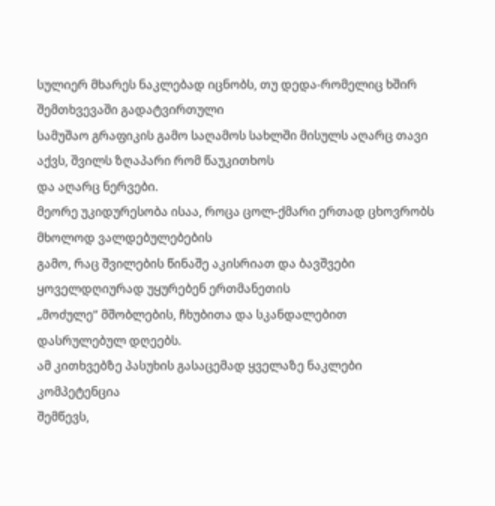სულიერ მხარეს ნაკლებად იცნობს, თუ დედა-რომელიც ხშირ შემთხვევაში გადატვირთული
სამუშაო გრაფიკის გამო საღამოს სახლში მისულს აღარც თავი აქვს, შვილს ზღაპარი რომ წაუკითხოს
და აღარც ნერვები.
მეორე უკიდურესობა ისაა, როცა ცოლ-ქმარი ერთად ცხოვრობს მხოლოდ ვალდებულებების
გამო, რაც შვილების წინაშე აკისრიათ და ბავშვები ყოველდღიურად უყურებენ ერთმანეთის
„მოძულე“ მშობლების, ჩხუბითა და სკანდალებით დასრულებულ დღეებს.
ამ კითხვებზე პასუხის გასაცემად ყველაზე ნაკლები კომპეტენცია
შემწევს,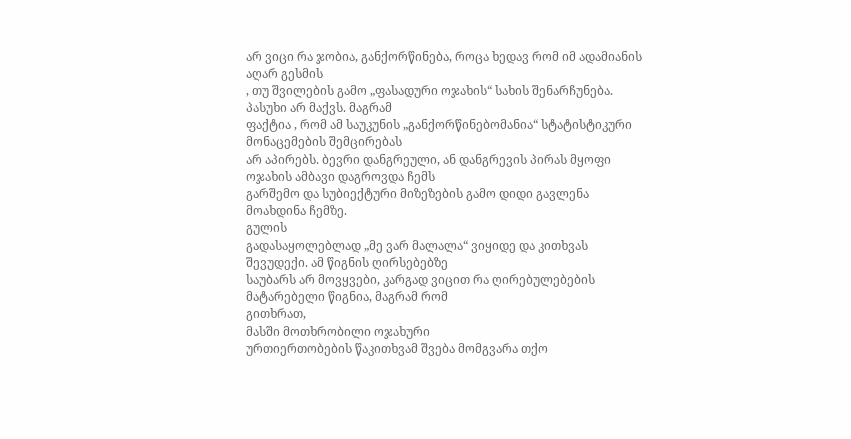არ ვიცი რა ჯობია, განქორწინება, როცა ხედავ რომ იმ ადამიანის აღარ გესმის
, თუ შვილების გამო „ფასადური ოჯახის“ სახის შენარჩუნება. პასუხი არ მაქვს. მაგრამ
ფაქტია , რომ ამ საუკუნის „განქორწინებომანია“ სტატისტიკური მონაცემების შემცირებას
არ აპირებს. ბევრი დანგრეული, ან დანგრევის პირას მყოფი ოჯახის ამბავი დაგროვდა ჩემს
გარშემო და სუბიექტური მიზეზების გამო დიდი გავლენა მოახდინა ჩემზე.
გულის
გადასაყოლებლად „მე ვარ მალალა“ ვიყიდე და კითხვას შევუდექი. ამ წიგნის ღირსებებზე
საუბარს არ მოვყვები, კარგად ვიცით რა ღირებულებების მატარებელი წიგნია, მაგრამ რომ
გითხრათ,
მასში მოთხრობილი ოჯახური
ურთიერთობების წაკითხვამ შვება მომგვარა თქო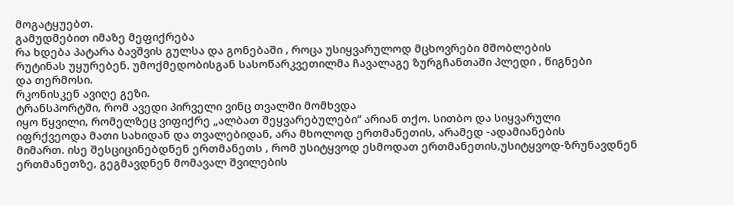მოგატყუებთ.
გამუდმებით იმაზე მეფიქრება
რა ხდება პატარა ბავშვის გულსა და გონებაში , როცა უსიყვარულოდ მცხოვრები მშობლების
რუტინას უყურებენ. უმოქმედობისგან სასოწარკვეთილმა ჩავალაგე ზურგჩანთაში პლედი , წიგნები
და თერმოსი.
რკონისკენ ავიღე გეზი.
ტრანსპორტში, რომ ავედი პირველი ვინც თვალში მომხვდა
იყო წყვილი, რომელზეც ვიფიქრე „ალბათ შეყვარებულები“ არიან თქო. სითბო და სიყვარული
იფრქვეოდა მათი სახიდან და თვალებიდან, არა მხოლოდ ერთმანეთის, არამედ -ადამიანების
მიმართ. ისე შესციცინებდნენ ერთმანეთს , რომ უსიტყვოდ ესმოდათ ერთმანეთის,უსიტყვოდ-ზრუნავდნენ
ერთმანეთზე, გეგმავდნენ მომავალ შვილების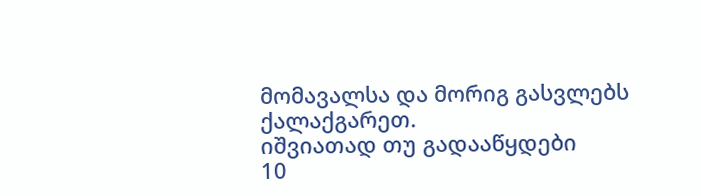მომავალსა და მორიგ გასვლებს ქალაქგარეთ.
იშვიათად თუ გადააწყდები
10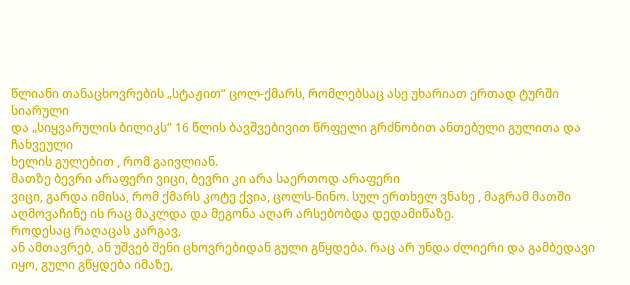წლიანი თანაცხოვრების „სტაჟით“ ცოლ-ქმარს, რომლებსაც ასე უხარიათ ერთად ტურში სიარული
და „სიყვარულის ბილიკს“ 16 წლის ბავშვებივით წრფელი გრძნობით ანთებული გულითა და ჩახვეული
ხელის გულებით , რომ გაივლიან.
მათზე ბევრი არაფერი ვიცი, ბევრი კი არა საერთოდ არაფერი
ვიცი, გარდა იმისა, რომ ქმარს კოტე ქვია, ცოლს-ნინო. სულ ერთხელ ვნახე , მაგრამ მათში
აღმოვაჩინე ის რაც მაკლდა და მეგონა აღარ არსებობდა დედამიწაზე.
როდესაც რაღაცას კარგავ,
ან ამთავრებ, ან უშვებ შენი ცხოვრებიდან გული გწყდება. რაც არ უნდა ძლიერი და გამბედავი
იყო, გული გწყდება იმაზე,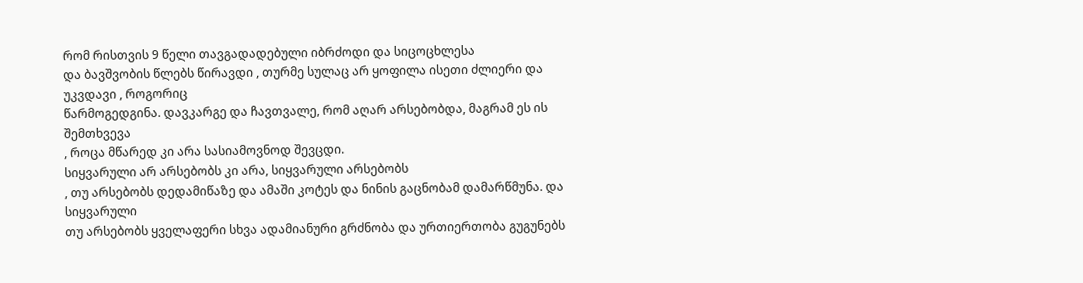რომ რისთვის 9 წელი თავგადადებული იბრძოდი და სიცოცხლესა
და ბავშვობის წლებს წირავდი , თურმე სულაც არ ყოფილა ისეთი ძლიერი და უკვდავი , როგორიც
წარმოგედგინა. დავკარგე და ჩავთვალე, რომ აღარ არსებობდა, მაგრამ ეს ის შემთხვევა
, როცა მწარედ კი არა სასიამოვნოდ შევცდი.
სიყვარული არ არსებობს კი არა, სიყვარული არსებობს
, თუ არსებობს დედამიწაზე და ამაში კოტეს და ნინის გაცნობამ დამარწმუნა. და სიყვარული
თუ არსებობს ყველაფერი სხვა ადამიანური გრძნობა და ურთიერთობა გუგუნებს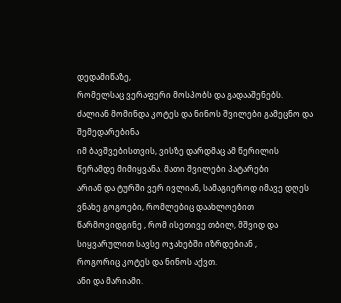დედამიწაზე,
რომელსაც ვერაფერი მოსპობს და გადააშენებს.
ძალიან მომინდა კოტეს და ნინოს შვილები გამეცნო და შემედარებინა
იმ ბავშვებისთვის, ვისზე დარდმაც ამ წერილის წერამდე მიმიყვანა. მათი შვილები პატარები
არიან და ტურში ვერ ივლიან, სამაგიეროდ იმავე დღეს ვნახე გოგოები, რომლებიც დაახლოებით
წარმოვიდგინე , რომ ისეთივე თბილ, მშვიდ და სიყვარულით სავსე ოჯახებში იზრდებიან ,
როგორიც კოტეს და ნინოს აქვთ.
ანი და მარიამი.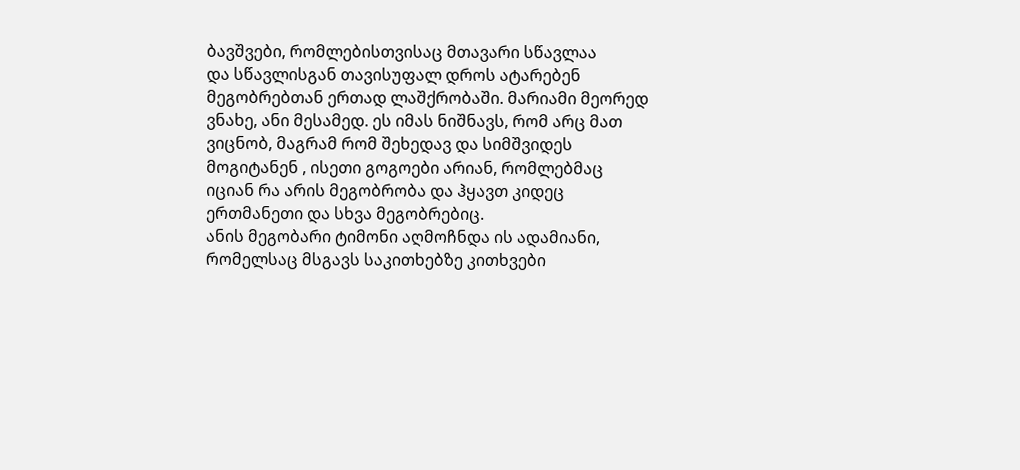ბავშვები, რომლებისთვისაც მთავარი სწავლაა
და სწავლისგან თავისუფალ დროს ატარებენ მეგობრებთან ერთად ლაშქრობაში. მარიამი მეორედ
ვნახე, ანი მესამედ. ეს იმას ნიშნავს, რომ არც მათ ვიცნობ, მაგრამ რომ შეხედავ და სიმშვიდეს
მოგიტანენ , ისეთი გოგოები არიან, რომლებმაც იციან რა არის მეგობრობა და ჰყავთ კიდეც
ერთმანეთი და სხვა მეგობრებიც.
ანის მეგობარი ტიმონი აღმოჩნდა ის ადამიანი, რომელსაც მსგავს საკითხებზე კითხვები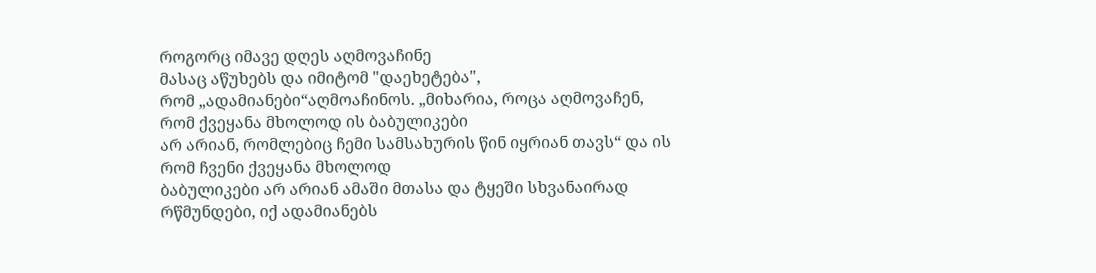როგორც იმავე დღეს აღმოვაჩინე
მასაც აწუხებს და იმიტომ "დაეხეტება",
რომ „ადამიანები“აღმოაჩინოს. „მიხარია, როცა აღმოვაჩენ, რომ ქვეყანა მხოლოდ ის ბაბულიკები
არ არიან, რომლებიც ჩემი სამსახურის წინ იყრიან თავს“ და ის რომ ჩვენი ქვეყანა მხოლოდ
ბაბულიკები არ არიან ამაში მთასა და ტყეში სხვანაირად რწმუნდები, იქ ადამიანებს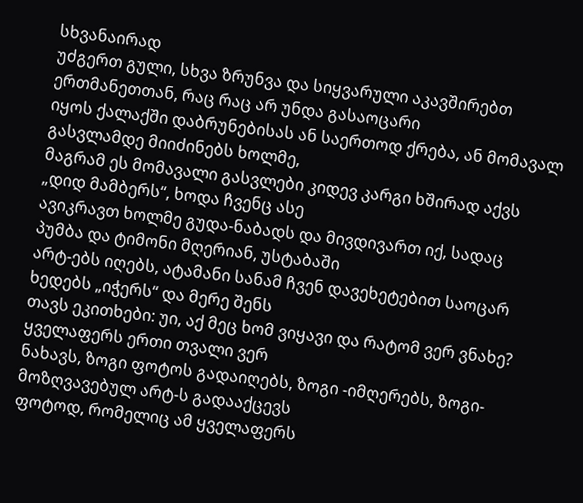სხვანაირად
უძგერთ გული, სხვა ზრუნვა და სიყვარული აკავშირებთ ერთმანეთთან, რაც რაც არ უნდა გასაოცარი
იყოს ქალაქში დაბრუნებისას ან საერთოდ ქრება, ან მომავალ გასვლამდე მიიძინებს ხოლმე,
მაგრამ ეს მომავალი გასვლები კიდევ კარგი ხშირად აქვს „დიდ მამბერს“, ხოდა ჩვენც ასე
ავიკრავთ ხოლმე გუდა-ნაბადს და მივდივართ იქ, სადაც პუმბა და ტიმონი მღერიან, უსტაბაში
არტ-ებს იღებს, ატამანი სანამ ჩვენ დავეხეტებით საოცარ ხედებს „იჭერს“ და მერე შენს
თავს ეკითხები: უი, აქ მეც ხომ ვიყავი და რატომ ვერ ვნახე?
ყველაფერს ერთი თვალი ვერ
ნახავს, ზოგი ფოტოს გადაიღებს, ზოგი -იმღერებს, ზოგი-მოზღვავებულ არტ-ს გადააქცევს
ფოტოდ, რომელიც ამ ყველაფერს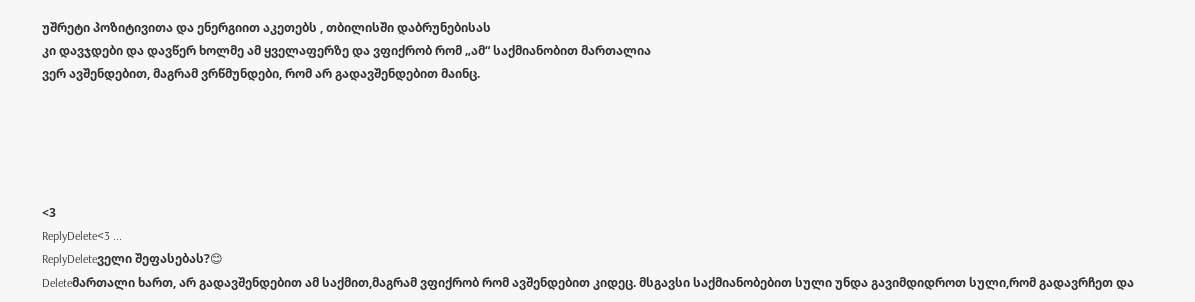უშრეტი პოზიტივითა და ენერგიით აკეთებს , თბილისში დაბრუნებისას
კი დავჯდები და დავწერ ხოლმე ამ ყველაფერზე და ვფიქრობ რომ „ამ“ საქმიანობით მართალია
ვერ ავშენდებით, მაგრამ ვრწმუნდები, რომ არ გადავშენდებით მაინც.





<3
ReplyDelete<3 ...
ReplyDeleteველი შეფასებას?😊
Deleteმართალი ხართ, არ გადავშენდებით ამ საქმით,მაგრამ ვფიქრობ რომ ავშენდებით კიდეც. მსგავსი საქმიანობებით სული უნდა გავიმდიდროთ სული,რომ გადავრჩეთ და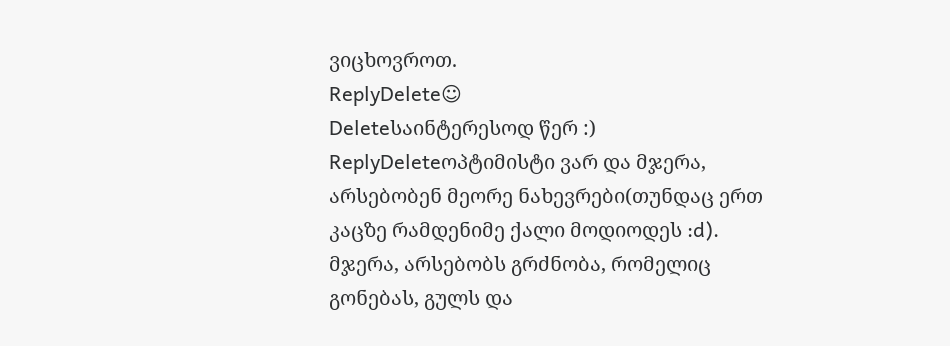ვიცხოვროთ.
ReplyDelete☺
Deleteსაინტერესოდ წერ :)
ReplyDeleteოპტიმისტი ვარ და მჯერა, არსებობენ მეორე ნახევრები(თუნდაც ერთ კაცზე რამდენიმე ქალი მოდიოდეს :d). მჯერა, არსებობს გრძნობა, რომელიც გონებას, გულს და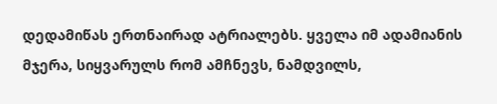დედამიწას ერთნაირად ატრიალებს. ყველა იმ ადამიანის მჯერა, სიყვარულს რომ ამჩნევს, ნამდვილს,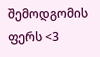შემოდგომის ფერს <3